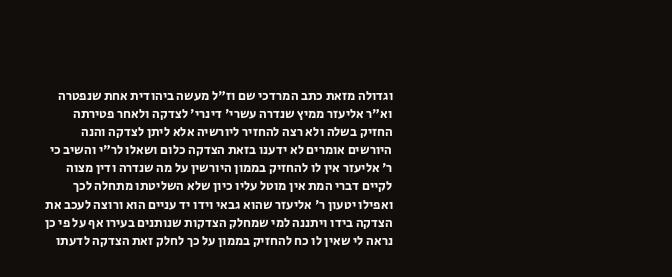וגדולה מזאת כתב המרדכי שם וז"ל מעשה ביהודית אחת שנפטרה וא"ר אליעזר ממיץ שנדרה עשרי' דינרי' לצדקה ולאחר פטירתה החזיק בשלה ולא רצה להחזיר ליורשיה אלא ליתן לצדקה והנה היורשים אומרים לא ידענו בזאת הצדקה כלום ושאלו לר"י והשיב כי ר' אליעזר אין לו להחזיק בממון היורשין על מה שנדרה ודין מצוה לקיים דברי המת אין מוטל עליו כיון שלא השליטתו מתחלה לכך ואפילו יטעון ר' אליעזר שהוא גבאי וידו יד עניים הוא ורוצה לעכב את הצדקה בידו ויתננה למי שמחלק הצדקות שנותנים בעירו אף על פי כן נראה לי שאין לו כח להחזיק בממון על כך לחלק זאת הצדקה לדעתו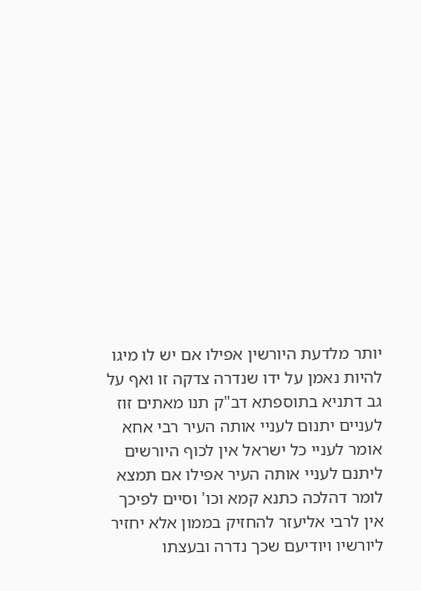יותר מלדעת היורשין אפילו אם יש לו מיגו להיות נאמן על ידו שנדרה צדקה זו ואף על גב דתניא בתוספתא דב"ק תנו מאתים זוז לעניים יתנום לעניי אותה העיר רבי אחא אומר לעניי כל ישראל אין לכוף היורשים ליתנם לעניי אותה העיר אפילו אם תמצא לומר דהלכה כתנא קמא וכו' וסיים לפיכך אין לרבי אליעזר להחזיק בממון אלא יחזיר ליורשיו ויודיעם שכך נדרה ובעצתו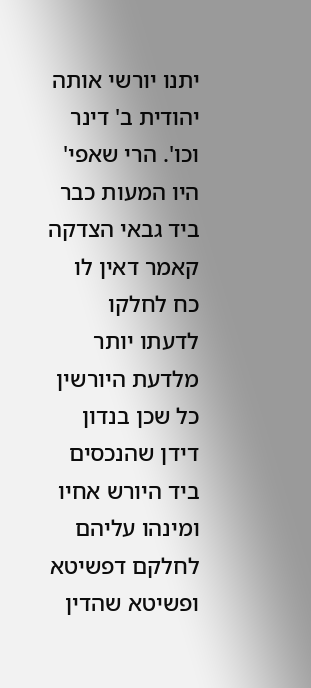יתנו יורשי אותה יהודית ב' דינר וכו'. הרי שאפי' היו המעות כבר ביד גבאי הצדקה קאמר דאין לו כח לחלקו לדעתו יותר מלדעת היורשין כל שכן בנדון דידן שהנכסים ביד היורש אחיו ומינהו עליהם לחלקם דפשיטא ופשיטא שהדין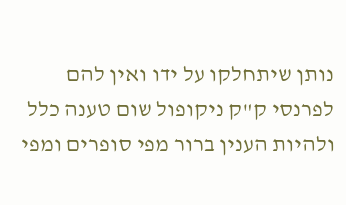נותן שיתחלקו על ידו ואין להם לפרנסי ק"ק ניקופול שום טענה כלל ולהיות הענין ברור מפי סופרים ומפי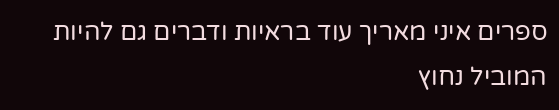ספרים איני מאריך עוד בראיות ודברים גם להיות המוביל נחוץ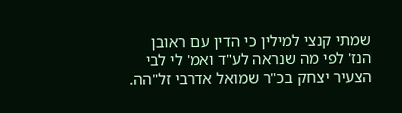שמתי קנצי למילין כי הדין עם ראובן הנז' לפי מה שנראה לע"ד ואמ' לי לבי הצעיר יצחק בכ"ר שמואל אדרבי זל"הה.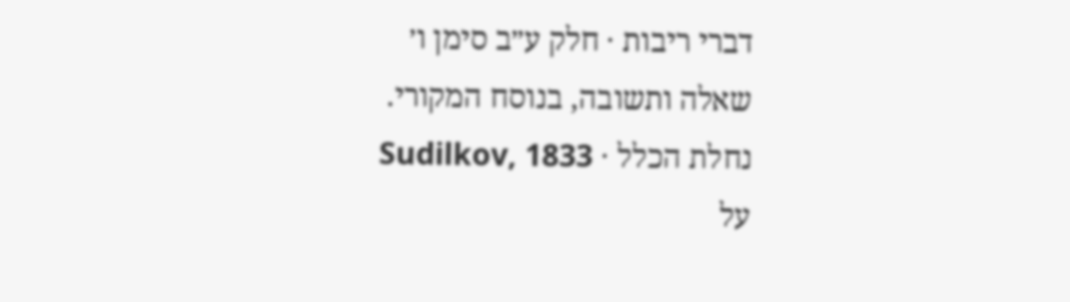דברי ריבות · חלק ע״ב סימן ו׳
שאלה ותשובה, בנוסח המקורי.
נחלת הכלל · Sudilkov, 1833
על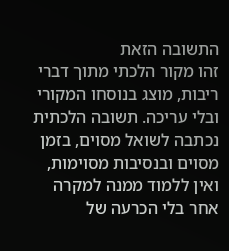התשובה הזאת
זהו מקור הלכתי מתוך דברי ריבות, מוצג בנוסחו המקורי ובלי עריכה. תשובה הלכתית נכתבה לשואל מסוים, בזמן מסוים ובנסיבות מסוימות, ואין ללמוד ממנה למקרה אחר בלי הכרעה של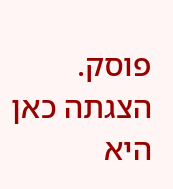פוסק. הצגתה כאן היא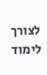לצורך לימוד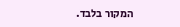המקור בלבד.